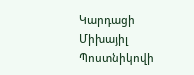Կարդացի Միխայիլ Պոստնիկովի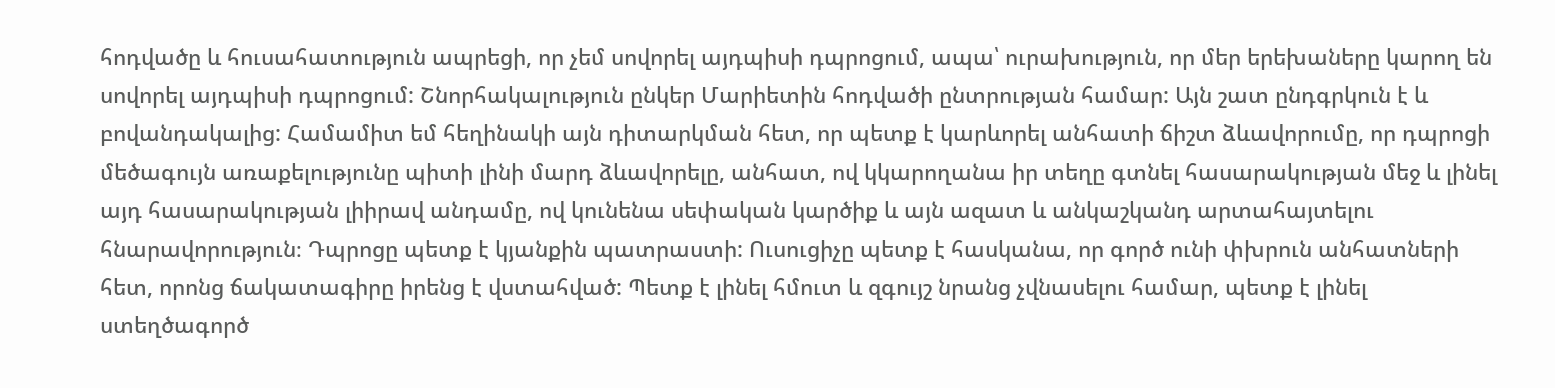հոդվածը և հուսահատություն ապրեցի, որ չեմ սովորել այդպիսի դպրոցում, ապա՝ ուրախություն, որ մեր երեխաները կարող են սովորել այդպիսի դպրոցում: Շնորհակալություն ընկեր Մարիետին հոդվածի ընտրության համար: Այն շատ ընդգրկուն է և բովանդակալից: Համամիտ եմ հեղինակի այն դիտարկման հետ, որ պետք է կարևորել անհատի ճիշտ ձևավորումը, որ դպրոցի մեծագույն առաքելությունը պիտի լինի մարդ ձևավորելը, անհատ, ով կկարողանա իր տեղը գտնել հասարակության մեջ և լինել այդ հասարակության լիիրավ անդամը, ով կունենա սեփական կարծիք և այն ազատ և անկաշկանդ արտահայտելու հնարավորություն։ Դպրոցը պետք է կյանքին պատրաստի: Ուսուցիչը պետք է հասկանա, որ գործ ունի փխրուն անհատների հետ, որոնց ճակատագիրը իրենց է վստահված: Պետք է լինել հմուտ և զգույշ նրանց չվնասելու համար, պետք է լինել ստեղծագործ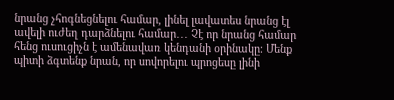նրանց չհոգնեցնելու համար, լինել լավատես նրանց էլ ավելի ուժեղ դարձնելու համար․․․ Չէ որ նրանց համար հենց ուսուցիչն է ամենավառ կենդանի օրինակը։ Մենք պիտի ձգտենք նրան, որ սովորելու պրոցեսը լինի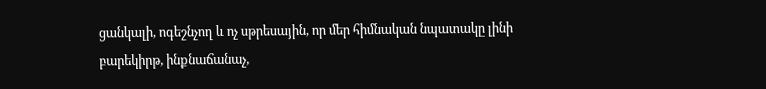ցանկալի, ոգեշնչող և ոչ սթրեսային, որ մեր հիմնական նպատակը լինի բարեկիրթ, ինքնաճանաչ,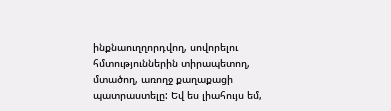ինքնաուղղորդվող, սովորելու հմտություններին տիրապետող, մտածող, առողջ քաղաքացի պատրաստելը: Եվ ես լիահույս եմ,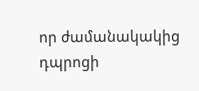որ ժամանակակից դպրոցի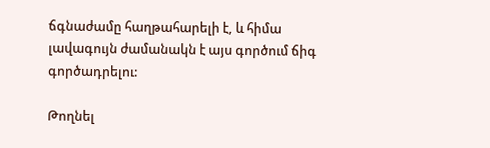ճգնաժամը հաղթահարելի է, և հիմա լավագույն ժամանակն է այս գործում ճիգ գործադրելու:

Թողնել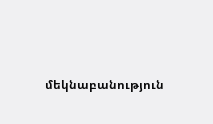մեկնաբանություն